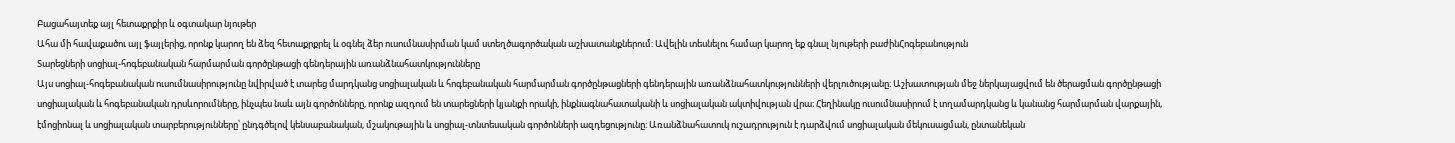Բացահայտեք այլ հետաքրքիր և օգտակար նյութեր
Ահա մի հավաքածու այլ ֆայլերից, որոնք կարող են ձեզ հետաքրքրել և օգնել ձեր ուսումնասիրման կամ ստեղծագործական աշխատանքներում: Ավելին տեսնելու համար կարող եք գնալ նյութերի բաժինՀոգեբանություն
Տարեցների սոցիալ-հոգեբանական հարմարման գործընթացի գենդերային առանձնահատկությունները
Այս սոցիալ-հոգեբանական ուսումնասիրությունը նվիրված է տարեց մարդկանց սոցիալական և հոգեբանական հարմարման գործընթացների գենդերային առանձնահատկությունների վերլուծությանը։ Աշխատության մեջ ներկայացվում են ծերացման գործընթացի սոցիալական և հոգեբանական դրսևորումները, ինչպես նաև այն գործոնները, որոնք ազդում են տարեցների կյանքի որակի, ինքնագնահատականի և սոցիալական ակտիվության վրա։ Հեղինակը ուսումնասիրում է տղամարդկանց և կանանց հարմարման վարքային, էմոցիոնալ և սոցիալական տարբերությունները՝ ընդգծելով կենսաբանական, մշակութային և սոցիալ-տնտեսական գործոնների ազդեցությունը։ Առանձնահատուկ ուշադրություն է դարձվում սոցիալական մեկուսացման, ընտանեկան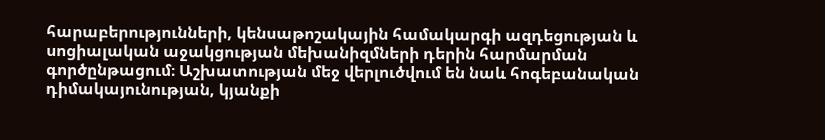հարաբերությունների, կենսաթոշակային համակարգի ազդեցության և սոցիալական աջակցության մեխանիզմների դերին հարմարման գործընթացում։ Աշխատության մեջ վերլուծվում են նաև հոգեբանական դիմակայունության, կյանքի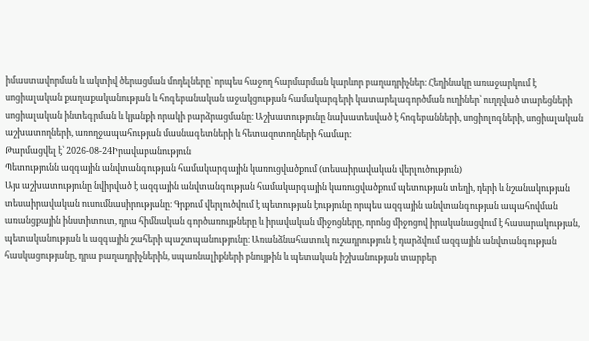իմաստավորման և ակտիվ ծերացման մոդելները՝ որպես հաջող հարմարման կարևոր բաղադրիչներ։ Հեղինակը առաջարկում է սոցիալական քաղաքականության և հոգեբանական աջակցության համակարգերի կատարելագործման ուղիներ՝ ուղղված տարեցների սոցիալական ինտեգրման և կյանքի որակի բարձրացմանը։ Աշխատությունը նախատեսված է հոգեբանների, սոցիոլոգների, սոցիալական աշխատողների, առողջապահության մասնագետների և հետազոտողների համար։
Թարմացվել է՝ 2026-08-24Իրավաբանություն
Պետությունն ազգային անվտանգության համակարգային կառուցվածքում (տեսաիրավական վերլուծություն)
Այս աշխատությունը նվիրված է ազգային անվտանգության համակարգային կառուցվածքում պետության տեղի, դերի և նշանակության տեսաիրավական ուսումնասիրությանը։ Գրքում վերլուծվում է պետության էությունը որպես ազգային անվտանգության ապահովման առանցքային ինստիտուտ, դրա հիմնական գործառույթները և իրավական միջոցները, որոնց միջոցով իրականացվում է հասարակության, պետականության և ազգային շահերի պաշտպանությունը։ Առանձնահատուկ ուշադրություն է դարձվում ազգային անվտանգության հասկացությանը, դրա բաղադրիչներին, սպառնալիքների բնույթին և պետական իշխանության տարբեր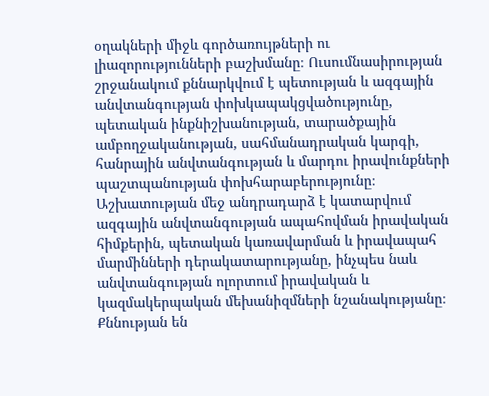օղակների միջև գործառույթների ու լիազորությունների բաշխմանը։ Ուսումնասիրության շրջանակում քննարկվում է պետության և ազգային անվտանգության փոխկապակցվածությունը, պետական ինքնիշխանության, տարածքային ամբողջականության, սահմանադրական կարգի, հանրային անվտանգության և մարդու իրավունքների պաշտպանության փոխհարաբերությունը։ Աշխատության մեջ անդրադարձ է կատարվում ազգային անվտանգության ապահովման իրավական հիմքերին, պետական կառավարման և իրավապահ մարմինների դերակատարությանը, ինչպես նաև անվտանգության ոլորտում իրավական և կազմակերպական մեխանիզմների նշանակությանը։ Քննության են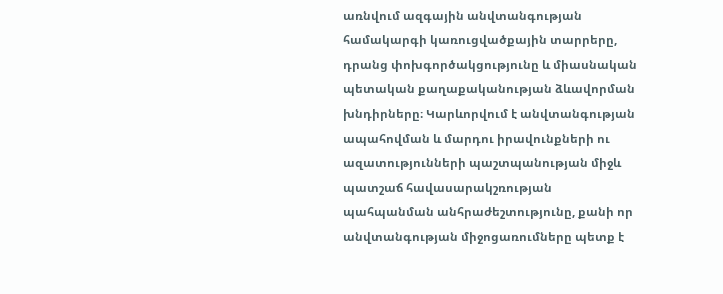առնվում ազգային անվտանգության համակարգի կառուցվածքային տարրերը, դրանց փոխգործակցությունը և միասնական պետական քաղաքականության ձևավորման խնդիրները։ Կարևորվում է անվտանգության ապահովման և մարդու իրավունքների ու ազատությունների պաշտպանության միջև պատշաճ հավասարակշռության պահպանման անհրաժեշտությունը, քանի որ անվտանգության միջոցառումները պետք է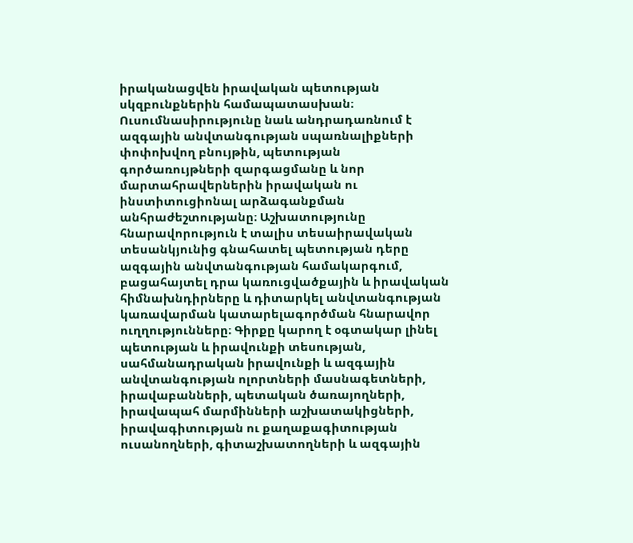իրականացվեն իրավական պետության սկզբունքներին համապատասխան։ Ուսումնասիրությունը նաև անդրադառնում է ազգային անվտանգության սպառնալիքների փոփոխվող բնույթին, պետության գործառույթների զարգացմանը և նոր մարտահրավերներին իրավական ու ինստիտուցիոնալ արձագանքման անհրաժեշտությանը։ Աշխատությունը հնարավորություն է տալիս տեսաիրավական տեսանկյունից գնահատել պետության դերը ազգային անվտանգության համակարգում, բացահայտել դրա կառուցվածքային և իրավական հիմնախնդիրները և դիտարկել անվտանգության կառավարման կատարելագործման հնարավոր ուղղությունները։ Գիրքը կարող է օգտակար լինել պետության և իրավունքի տեսության, սահմանադրական իրավունքի և ազգային անվտանգության ոլորտների մասնագետների, իրավաբանների, պետական ծառայողների, իրավապահ մարմինների աշխատակիցների, իրավագիտության ու քաղաքագիտության ուսանողների, գիտաշխատողների և ազգային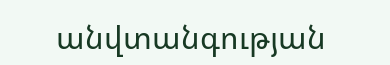անվտանգության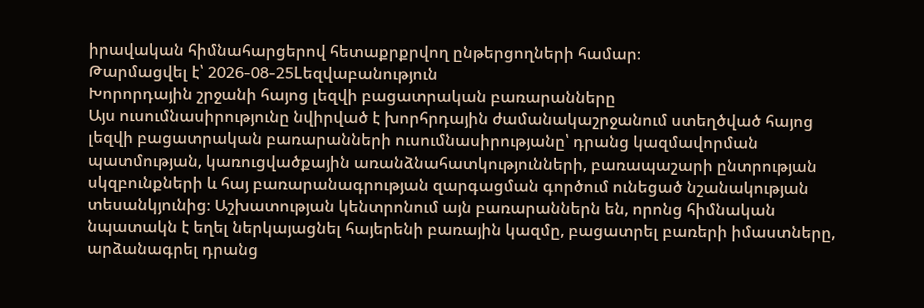իրավական հիմնահարցերով հետաքրքրվող ընթերցողների համար։
Թարմացվել է՝ 2026-08-25Lեզվաբանություն
Խորորդային շրջանի հայոց լեզվի բացատրական բառարանները
Այս ուսումնասիրությունը նվիրված է խորհրդային ժամանակաշրջանում ստեղծված հայոց լեզվի բացատրական բառարանների ուսումնասիրությանը՝ դրանց կազմավորման պատմության, կառուցվածքային առանձնահատկությունների, բառապաշարի ընտրության սկզբունքների և հայ բառարանագրության զարգացման գործում ունեցած նշանակության տեսանկյունից։ Աշխատության կենտրոնում այն բառարաններն են, որոնց հիմնական նպատակն է եղել ներկայացնել հայերենի բառային կազմը, բացատրել բառերի իմաստները, արձանագրել դրանց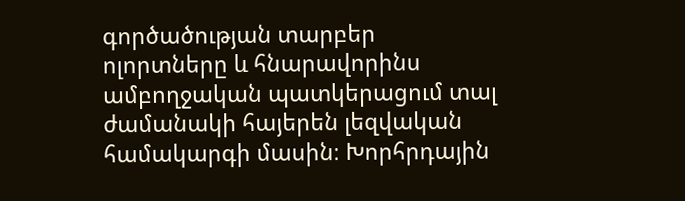գործածության տարբեր ոլորտները և հնարավորինս ամբողջական պատկերացում տալ ժամանակի հայերեն լեզվական համակարգի մասին։ Խորհրդային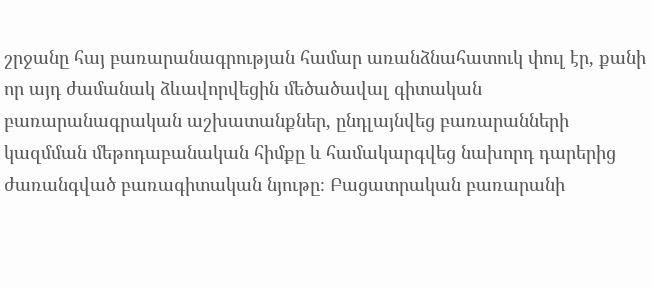շրջանը հայ բառարանագրության համար առանձնահատուկ փուլ էր, քանի որ այդ ժամանակ ձևավորվեցին մեծածավալ գիտական բառարանագրական աշխատանքներ, ընդլայնվեց բառարանների կազմման մեթոդաբանական հիմքը և համակարգվեց նախորդ դարերից ժառանգված բառագիտական նյութը։ Բացատրական բառարանի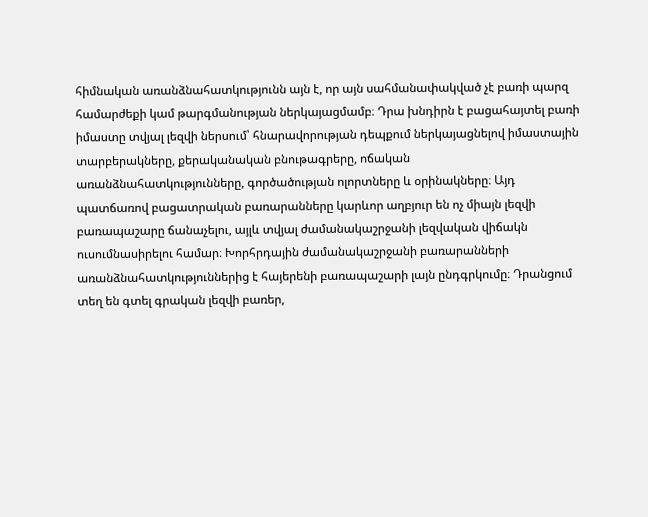հիմնական առանձնահատկությունն այն է, որ այն սահմանափակված չէ բառի պարզ համարժեքի կամ թարգմանության ներկայացմամբ։ Դրա խնդիրն է բացահայտել բառի իմաստը տվյալ լեզվի ներսում՝ հնարավորության դեպքում ներկայացնելով իմաստային տարբերակները, քերականական բնութագրերը, ոճական առանձնահատկությունները, գործածության ոլորտները և օրինակները։ Այդ պատճառով բացատրական բառարանները կարևոր աղբյուր են ոչ միայն լեզվի բառապաշարը ճանաչելու, այլև տվյալ ժամանակաշրջանի լեզվական վիճակն ուսումնասիրելու համար։ Խորհրդային ժամանակաշրջանի բառարանների առանձնահատկություններից է հայերենի բառապաշարի լայն ընդգրկումը։ Դրանցում տեղ են գտել գրական լեզվի բառեր,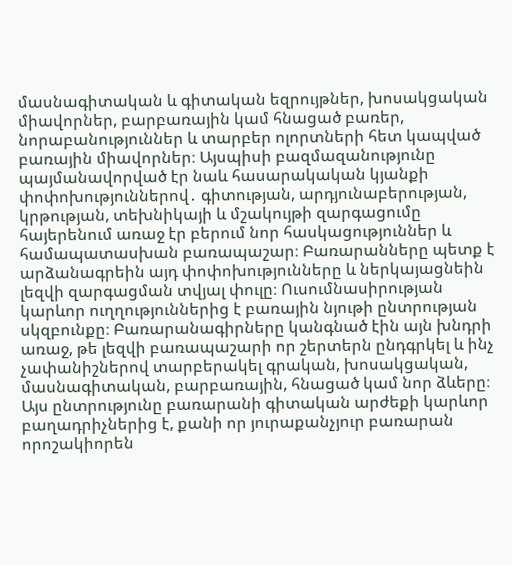մասնագիտական և գիտական եզրույթներ, խոսակցական միավորներ, բարբառային կամ հնացած բառեր, նորաբանություններ և տարբեր ոլորտների հետ կապված բառային միավորներ։ Այսպիսի բազմազանությունը պայմանավորված էր նաև հասարակական կյանքի փոփոխություններով․ գիտության, արդյունաբերության, կրթության, տեխնիկայի և մշակույթի զարգացումը հայերենում առաջ էր բերում նոր հասկացություններ և համապատասխան բառապաշար։ Բառարանները պետք է արձանագրեին այդ փոփոխությունները և ներկայացնեին լեզվի զարգացման տվյալ փուլը։ Ուսումնասիրության կարևոր ուղղություններից է բառային նյութի ընտրության սկզբունքը։ Բառարանագիրները կանգնած էին այն խնդրի առաջ, թե լեզվի բառապաշարի որ շերտերն ընդգրկել և ինչ չափանիշներով տարբերակել գրական, խոսակցական, մասնագիտական, բարբառային, հնացած կամ նոր ձևերը։ Այս ընտրությունը բառարանի գիտական արժեքի կարևոր բաղադրիչներից է, քանի որ յուրաքանչյուր բառարան որոշակիորեն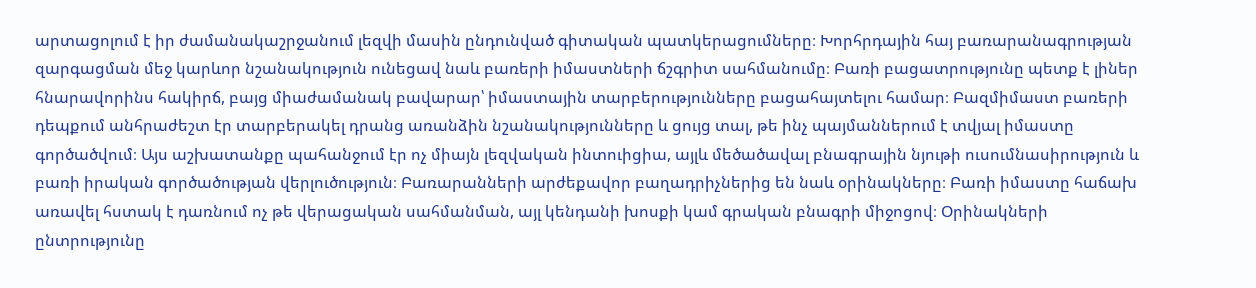արտացոլում է իր ժամանակաշրջանում լեզվի մասին ընդունված գիտական պատկերացումները։ Խորհրդային հայ բառարանագրության զարգացման մեջ կարևոր նշանակություն ունեցավ նաև բառերի իմաստների ճշգրիտ սահմանումը։ Բառի բացատրությունը պետք է լիներ հնարավորինս հակիրճ, բայց միաժամանակ բավարար՝ իմաստային տարբերությունները բացահայտելու համար։ Բազմիմաստ բառերի դեպքում անհրաժեշտ էր տարբերակել դրանց առանձին նշանակությունները և ցույց տալ, թե ինչ պայմաններում է տվյալ իմաստը գործածվում։ Այս աշխատանքը պահանջում էր ոչ միայն լեզվական ինտուիցիա, այլև մեծածավալ բնագրային նյութի ուսումնասիրություն և բառի իրական գործածության վերլուծություն։ Բառարանների արժեքավոր բաղադրիչներից են նաև օրինակները։ Բառի իմաստը հաճախ առավել հստակ է դառնում ոչ թե վերացական սահմանման, այլ կենդանի խոսքի կամ գրական բնագրի միջոցով։ Օրինակների ընտրությունը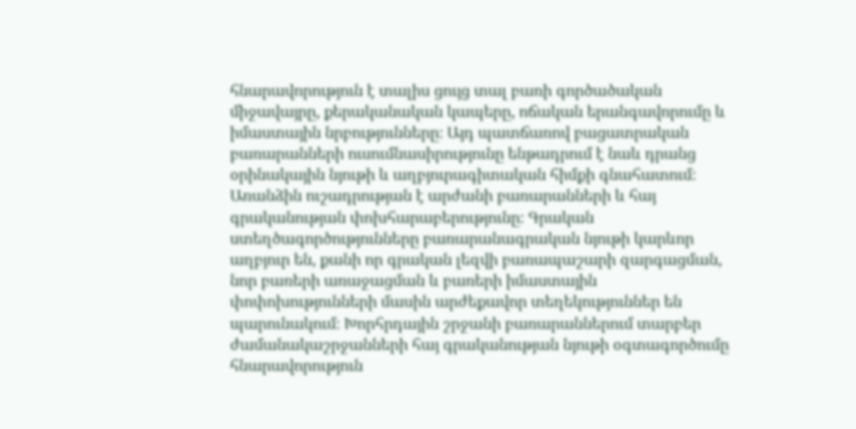հնարավորություն է տալիս ցույց տալ բառի գործածական միջավայրը, քերականական կապերը, ոճական երանգավորումը և իմաստային նրբությունները։ Այդ պատճառով բացատրական բառարանների ուսումնասիրությունը ենթադրում է նաև դրանց օրինակային նյութի և աղբյուրագիտական հիմքի գնահատում։ Առանձին ուշադրության է արժանի բառարանների և հայ գրականության փոխհարաբերությունը։ Գրական ստեղծագործությունները բառարանագրական նյութի կարևոր աղբյուր են, քանի որ գրական լեզվի բառապաշարի զարգացման, նոր բառերի առաջացման և բառերի իմաստային փոփոխությունների մասին արժեքավոր տեղեկություններ են պարունակում։ Խորհրդային շրջանի բառարաններում տարբեր ժամանակաշրջանների հայ գրականության նյութի օգտագործումը հնարավորություն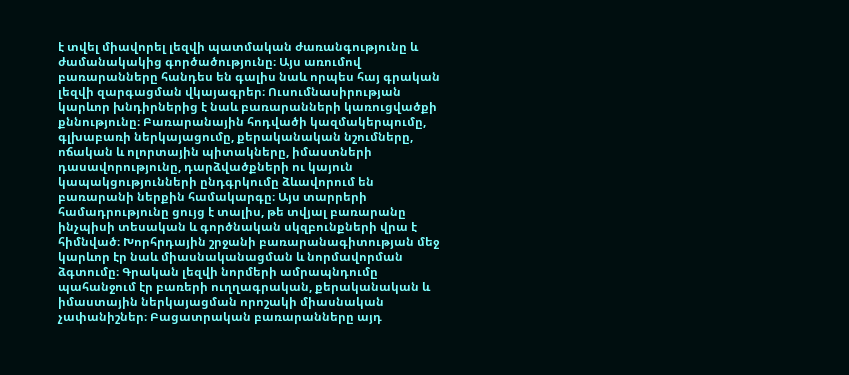է տվել միավորել լեզվի պատմական ժառանգությունը և ժամանակակից գործածությունը։ Այս առումով բառարանները հանդես են գալիս նաև որպես հայ գրական լեզվի զարգացման վկայագրեր։ Ուսումնասիրության կարևոր խնդիրներից է նաև բառարանների կառուցվածքի քննությունը։ Բառարանային հոդվածի կազմակերպումը, գլխաբառի ներկայացումը, քերականական նշումները, ոճական և ոլորտային պիտակները, իմաստների դասավորությունը, դարձվածքների ու կայուն կապակցությունների ընդգրկումը ձևավորում են բառարանի ներքին համակարգը։ Այս տարրերի համադրությունը ցույց է տալիս, թե տվյալ բառարանը ինչպիսի տեսական և գործնական սկզբունքների վրա է հիմնված։ Խորհրդային շրջանի բառարանագիտության մեջ կարևոր էր նաև միասնականացման և նորմավորման ձգտումը։ Գրական լեզվի նորմերի ամրապնդումը պահանջում էր բառերի ուղղագրական, քերականական և իմաստային ներկայացման որոշակի միասնական չափանիշներ։ Բացատրական բառարանները այդ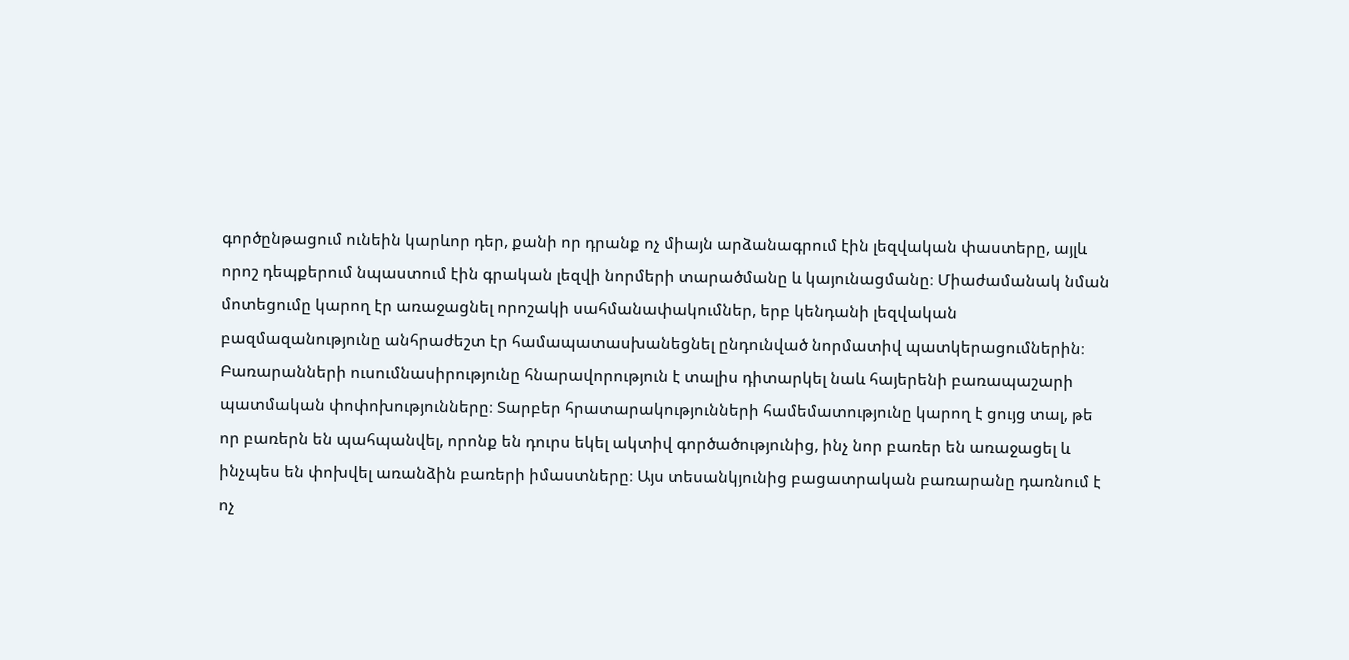գործընթացում ունեին կարևոր դեր, քանի որ դրանք ոչ միայն արձանագրում էին լեզվական փաստերը, այլև որոշ դեպքերում նպաստում էին գրական լեզվի նորմերի տարածմանը և կայունացմանը։ Միաժամանակ նման մոտեցումը կարող էր առաջացնել որոշակի սահմանափակումներ, երբ կենդանի լեզվական բազմազանությունը անհրաժեշտ էր համապատասխանեցնել ընդունված նորմատիվ պատկերացումներին։ Բառարանների ուսումնասիրությունը հնարավորություն է տալիս դիտարկել նաև հայերենի բառապաշարի պատմական փոփոխությունները։ Տարբեր հրատարակությունների համեմատությունը կարող է ցույց տալ, թե որ բառերն են պահպանվել, որոնք են դուրս եկել ակտիվ գործածությունից, ինչ նոր բառեր են առաջացել և ինչպես են փոխվել առանձին բառերի իմաստները։ Այս տեսանկյունից բացատրական բառարանը դառնում է ոչ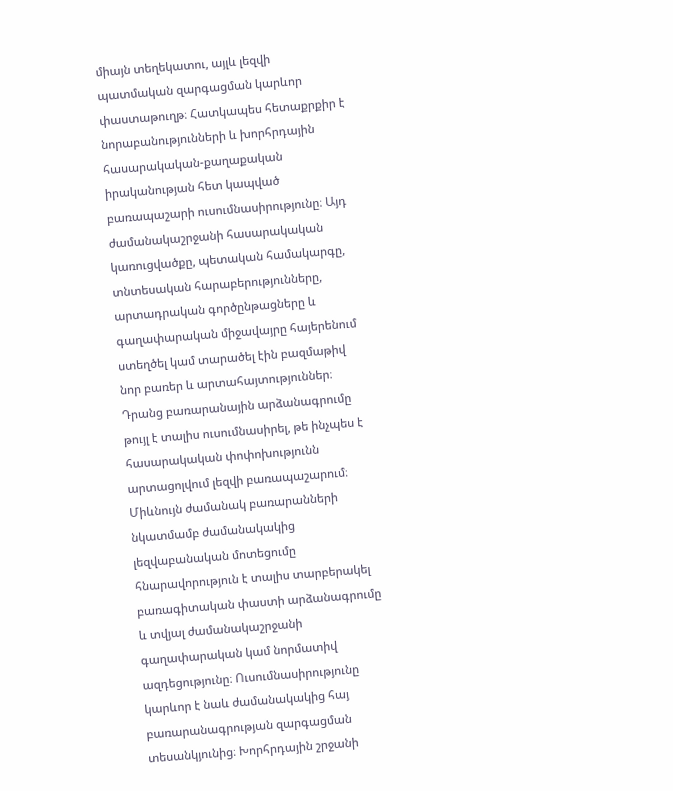միայն տեղեկատու, այլև լեզվի պատմական զարգացման կարևոր փաստաթուղթ։ Հատկապես հետաքրքիր է նորաբանությունների և խորհրդային հասարակական-քաղաքական իրականության հետ կապված բառապաշարի ուսումնասիրությունը։ Այդ ժամանակաշրջանի հասարակական կառուցվածքը, պետական համակարգը, տնտեսական հարաբերությունները, արտադրական գործընթացները և գաղափարական միջավայրը հայերենում ստեղծել կամ տարածել էին բազմաթիվ նոր բառեր և արտահայտություններ։ Դրանց բառարանային արձանագրումը թույլ է տալիս ուսումնասիրել, թե ինչպես է հասարակական փոփոխությունն արտացոլվում լեզվի բառապաշարում։ Միևնույն ժամանակ բառարանների նկատմամբ ժամանակակից լեզվաբանական մոտեցումը հնարավորություն է տալիս տարբերակել բառագիտական փաստի արձանագրումը և տվյալ ժամանակաշրջանի գաղափարական կամ նորմատիվ ազդեցությունը։ Ուսումնասիրությունը կարևոր է նաև ժամանակակից հայ բառարանագրության զարգացման տեսանկյունից։ Խորհրդային շրջանի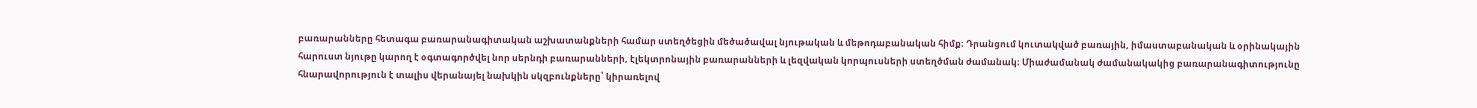բառարանները հետագա բառարանագիտական աշխատանքների համար ստեղծեցին մեծածավալ նյութական և մեթոդաբանական հիմք։ Դրանցում կուտակված բառային, իմաստաբանական և օրինակային հարուստ նյութը կարող է օգտագործվել նոր սերնդի բառարանների, էլեկտրոնային բառարանների և լեզվական կորպուսների ստեղծման ժամանակ։ Միաժամանակ ժամանակակից բառարանագիտությունը հնարավորություն է տալիս վերանայել նախկին սկզբունքները՝ կիրառելով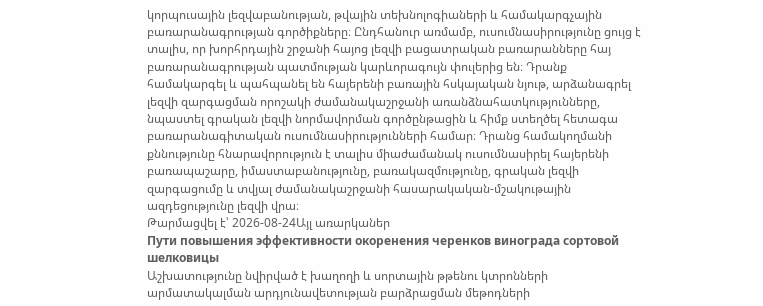կորպուսային լեզվաբանության, թվային տեխնոլոգիաների և համակարգչային բառարանագրության գործիքները։ Ընդհանուր առմամբ, ուսումնասիրությունը ցույց է տալիս, որ խորհրդային շրջանի հայոց լեզվի բացատրական բառարանները հայ բառարանագրության պատմության կարևորագույն փուլերից են։ Դրանք համակարգել և պահպանել են հայերենի բառային հսկայական նյութ, արձանագրել լեզվի զարգացման որոշակի ժամանակաշրջանի առանձնահատկությունները, նպաստել գրական լեզվի նորմավորման գործընթացին և հիմք ստեղծել հետագա բառարանագիտական ուսումնասիրությունների համար։ Դրանց համակողմանի քննությունը հնարավորություն է տալիս միաժամանակ ուսումնասիրել հայերենի բառապաշարը, իմաստաբանությունը, բառակազմությունը, գրական լեզվի զարգացումը և տվյալ ժամանակաշրջանի հասարակական-մշակութային ազդեցությունը լեզվի վրա։
Թարմացվել է՝ 2026-08-24Այլ առարկաներ
Пути повышения эффективности окоренения черенков винограда сортовой шелковицы
Աշխատությունը նվիրված է խաղողի և սորտային թթենու կտրոնների արմատակալման արդյունավետության բարձրացման մեթոդների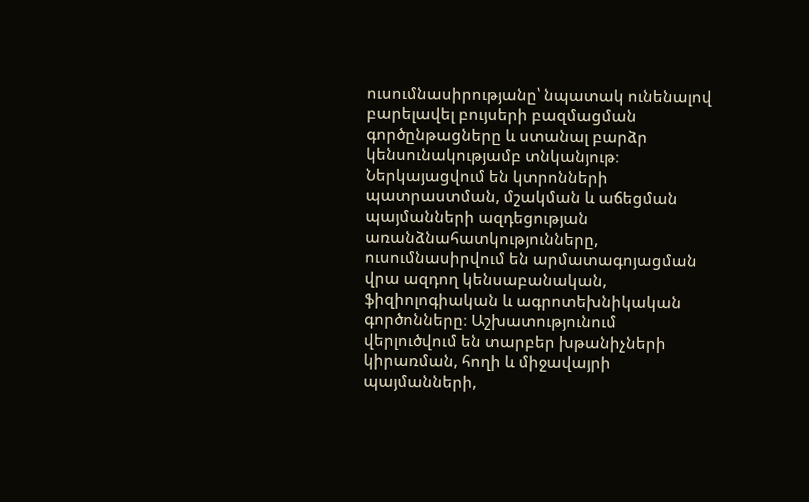ուսումնասիրությանը՝ նպատակ ունենալով բարելավել բույսերի բազմացման գործընթացները և ստանալ բարձր կենսունակությամբ տնկանյութ։ Ներկայացվում են կտրոնների պատրաստման, մշակման և աճեցման պայմանների ազդեցության առանձնահատկությունները, ուսումնասիրվում են արմատագոյացման վրա ազդող կենսաբանական, ֆիզիոլոգիական և ագրոտեխնիկական գործոնները։ Աշխատությունում վերլուծվում են տարբեր խթանիչների կիրառման, հողի և միջավայրի պայմանների,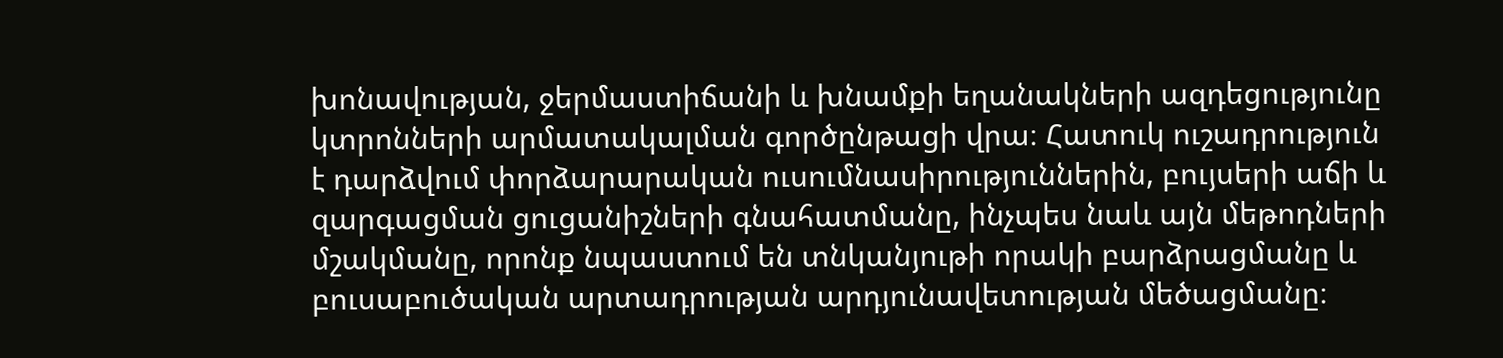խոնավության, ջերմաստիճանի և խնամքի եղանակների ազդեցությունը կտրոնների արմատակալման գործընթացի վրա։ Հատուկ ուշադրություն է դարձվում փորձարարական ուսումնասիրություններին, բույսերի աճի և զարգացման ցուցանիշների գնահատմանը, ինչպես նաև այն մեթոդների մշակմանը, որոնք նպաստում են տնկանյութի որակի բարձրացմանը և բուսաբուծական արտադրության արդյունավետության մեծացմանը։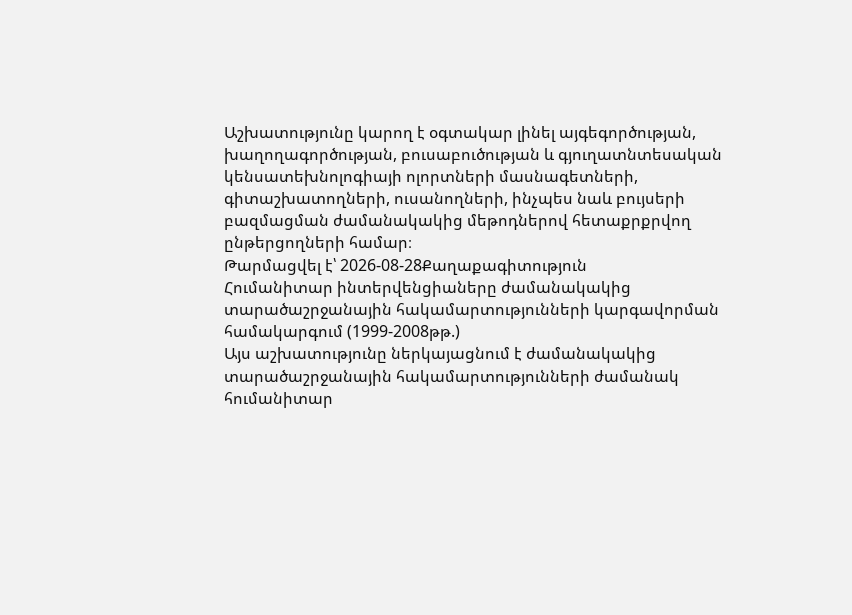Աշխատությունը կարող է օգտակար լինել այգեգործության, խաղողագործության, բուսաբուծության և գյուղատնտեսական կենսատեխնոլոգիայի ոլորտների մասնագետների, գիտաշխատողների, ուսանողների, ինչպես նաև բույսերի բազմացման ժամանակակից մեթոդներով հետաքրքրվող ընթերցողների համար։
Թարմացվել է՝ 2026-08-28Քաղաքագիտություն
Հումանիտար ինտերվենցիաները ժամանակակից տարածաշրջանային հակամարտությունների կարգավորման համակարգում (1999-2008թթ.)
Այս աշխատությունը ներկայացնում է ժամանակակից տարածաշրջանային հակամարտությունների ժամանակ հումանիտար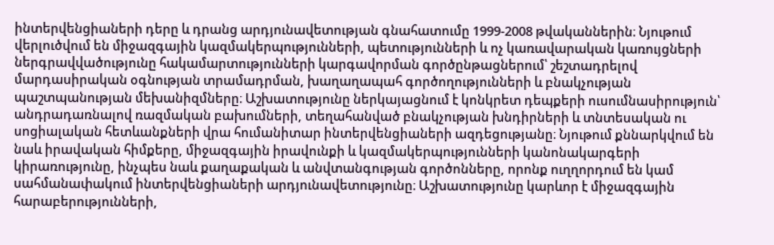ինտերվենցիաների դերը և դրանց արդյունավետության գնահատումը 1999-2008 թվականներին։ Նյութում վերլուծվում են միջազգային կազմակերպությունների, պետությունների և ոչ կառավարական կառույցների ներգրավվածությունը հակամարտությունների կարգավորման գործընթացներում՝ շեշտադրելով մարդասիրական օգնության տրամադրման, խաղաղապահ գործողությունների և բնակչության պաշտպանության մեխանիզմները։ Աշխատությունը ներկայացնում է կոնկրետ դեպքերի ուսումնասիրություն՝ անդրադառնալով ռազմական բախումների, տեղահանված բնակչության խնդիրների և տնտեսական ու սոցիալական հետևանքների վրա հումանիտար ինտերվենցիաների ազդեցությանը։ Նյութում քննարկվում են նաև իրավական հիմքերը, միջազգային իրավունքի և կազմակերպությունների կանոնակարգերի կիրառությունը, ինչպես նաև քաղաքական և անվտանգության գործոնները, որոնք ուղղորդում են կամ սահմանափակում ինտերվենցիաների արդյունավետությունը։ Աշխատությունը կարևոր է միջազգային հարաբերությունների,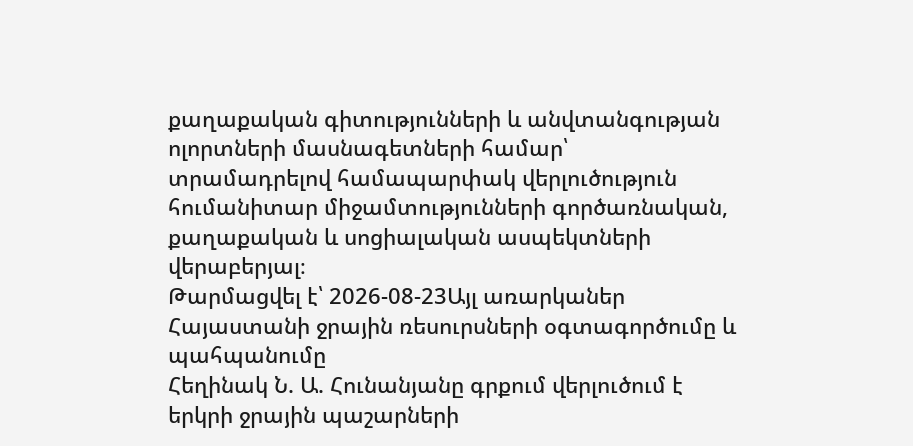քաղաքական գիտությունների և անվտանգության ոլորտների մասնագետների համար՝ տրամադրելով համապարփակ վերլուծություն հումանիտար միջամտությունների գործառնական, քաղաքական և սոցիալական ասպեկտների վերաբերյալ։
Թարմացվել է՝ 2026-08-23Այլ առարկաներ
Հայաստանի ջրային ռեսուրսների օգտագործումը և պահպանումը
Հեղինակ Ն. Ա. Հունանյանը գրքում վերլուծում է երկրի ջրային պաշարների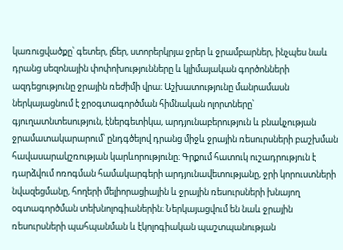կառուցվածքը՝ գետեր, լճեր, ստորերկրյա ջրեր և ջրամբարներ, ինչպես նաև դրանց սեզոնային փոփոխությունները և կլիմայական գործոնների ազդեցությունը ջրային ռեժիմի վրա։ Աշխատությունը մանրամասն ներկայացնում է ջրօգտագործման հիմնական ոլորտները՝ գյուղատնտեսություն, էներգետիկա, արդյունաբերություն և բնակչության ջրամատակարարում՝ ընդգծելով դրանց միջև ջրային ռեսուրսների բաշխման հավասարակշռության կարևորությունը։ Գրքում հատուկ ուշադրություն է դարձվում ոռոգման համակարգերի արդյունավետությանը, ջրի կորուստների նվազեցմանը, հողերի մելիորացիային և ջրային ռեսուրսների խնայող օգտագործման տեխնոլոգիաներին։ Ներկայացվում են նաև ջրային ռեսուրսների պահպանման և էկոլոգիական պաշտպանության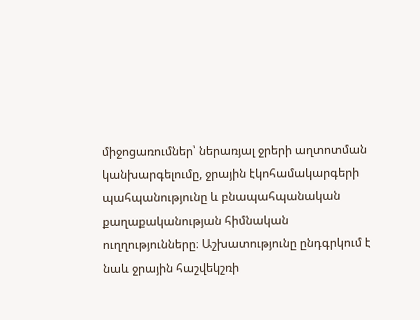միջոցառումներ՝ ներառյալ ջրերի աղտոտման կանխարգելումը, ջրային էկոհամակարգերի պահպանությունը և բնապահպանական քաղաքականության հիմնական ուղղությունները։ Աշխատությունը ընդգրկում է նաև ջրային հաշվեկշռի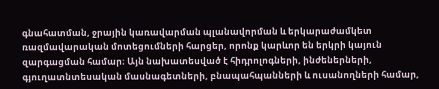գնահատման, ջրային կառավարման պլանավորման և երկարաժամկետ ռազմավարական մոտեցումների հարցեր, որոնք կարևոր են երկրի կայուն զարգացման համար։ Այն նախատեսված է հիդրոլոգների, ինժեներների, գյուղատնտեսական մասնագետների, բնապահպանների և ուսանողների համար,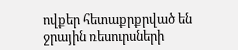ովքեր հետաքրքրված են ջրային ռեսուրսների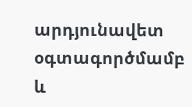արդյունավետ օգտագործմամբ և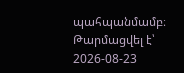պահպանմամբ։
Թարմացվել է՝ 2026-08-23